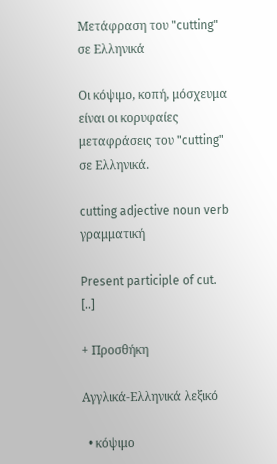Μετάφραση του "cutting" σε Ελληνικά

Οι κόψιμο, κοπή, μόσχευμα είναι οι κορυφαίες μεταφράσεις του "cutting" σε Ελληνικά.

cutting adjective noun verb γραμματική

Present participle of cut. [..]

+ Προσθήκη

Αγγλικά-Ελληνικά λεξικό

  • κόψιμο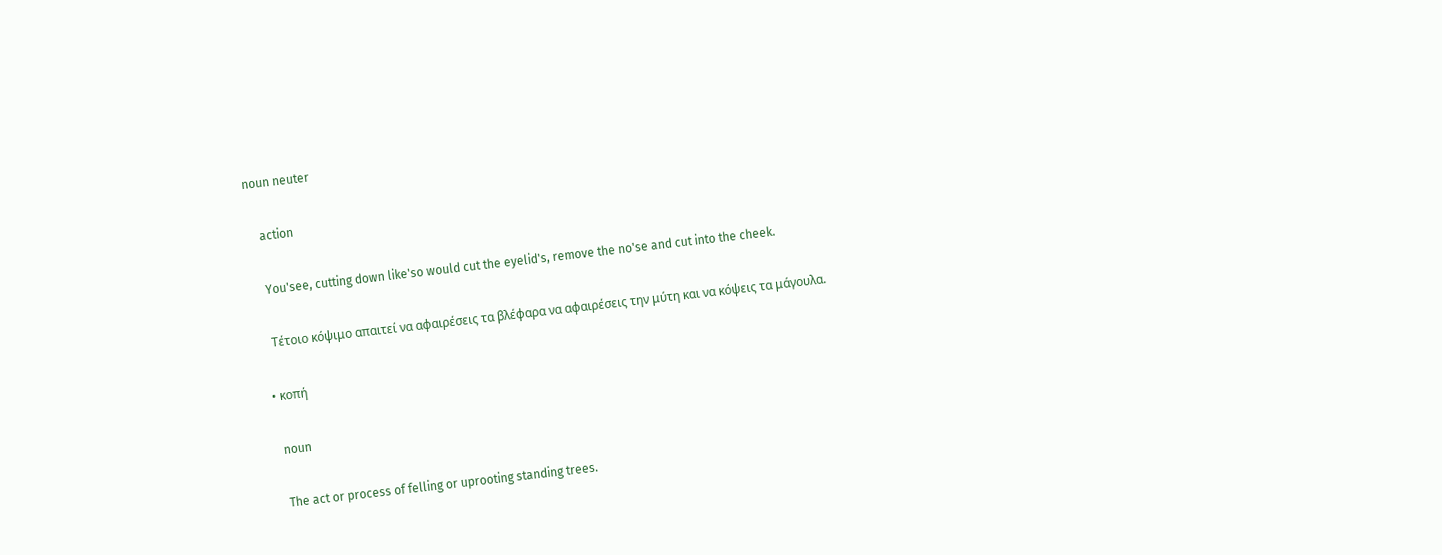noun neuter

    action

    You'see, cutting down like'so would cut the eyelid's, remove the no'se and cut into the cheek.

    Τέτοιο κόψιμο απαιτεί να αφαιρέσεις τα βλέφαρα να αφαιρέσεις την μύτη και να κόψεις τα μάγουλα.

  • κοπή

    noun

    The act or process of felling or uprooting standing trees.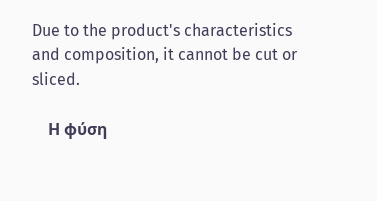Due to the product's characteristics and composition, it cannot be cut or sliced.

    Η φύση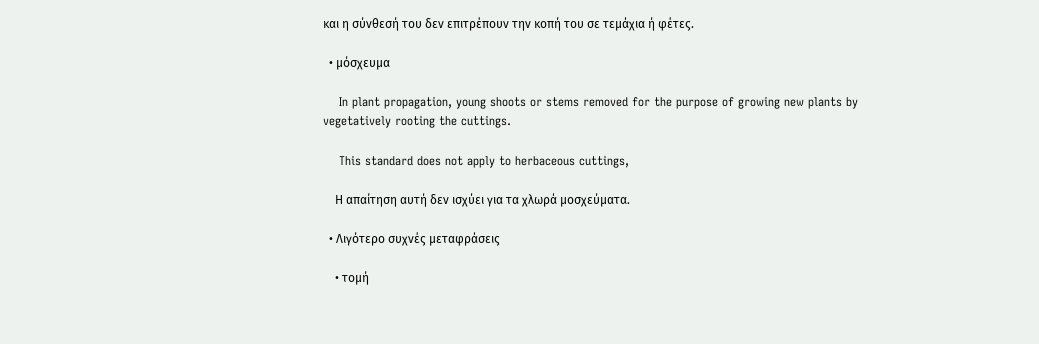και η σύνθεσή του δεν επιτρέπουν την κοπή του σε τεμάχια ή φέτες.

  • μόσχευμα

    In plant propagation, young shoots or stems removed for the purpose of growing new plants by vegetatively rooting the cuttings.

    This standard does not apply to herbaceous cuttings,

    Η απαίτηση αυτή δεν ισχύει για τα χλωρά μοσχεύματα.

  • Λιγότερο συχνές μεταφράσεις

    • τομή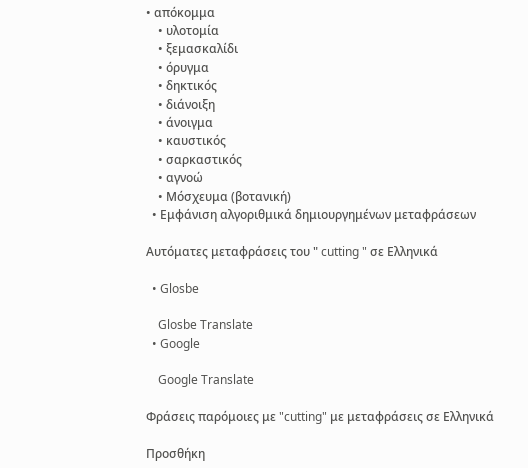• απόκομμα
    • υλοτομία
    • ξεμασκαλίδι
    • όρυγμα
    • δηκτικός
    • διάνοιξη
    • άνοιγμα
    • καυστικός
    • σαρκαστικός
    • αγνοώ
    • Μόσχευμα (βοτανική)
  • Εμφάνιση αλγοριθμικά δημιουργημένων μεταφράσεων

Αυτόματες μεταφράσεις του " cutting " σε Ελληνικά

  • Glosbe

    Glosbe Translate
  • Google

    Google Translate

Φράσεις παρόμοιες με "cutting" με μεταφράσεις σε Ελληνικά

Προσθήκη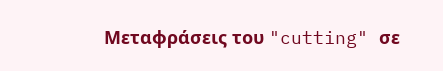Μεταφράσεις του "cutting" σε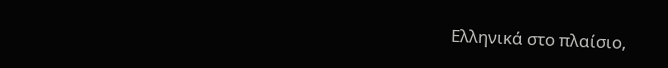Ελληνικά στο πλαίσιο,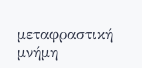μεταφραστική μνήμη